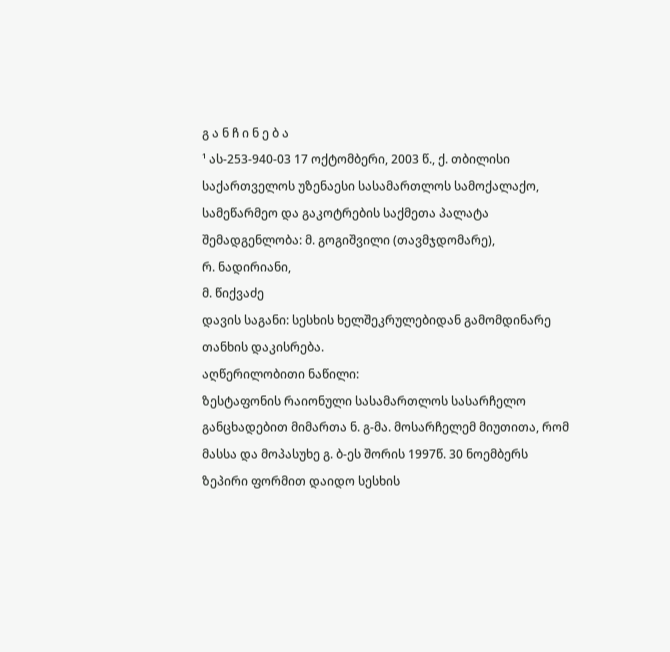გ ა ნ ჩ ი ნ ე ბ ა
¹ ას-253-940-03 17 ოქტომბერი, 2003 წ., ქ. თბილისი
საქართველოს უზენაესი სასამართლოს სამოქალაქო, სამეწარმეო და გაკოტრების საქმეთა პალატა
შემადგენლობა: მ. გოგიშვილი (თავმჯდომარე),
რ. ნადირიანი,
მ. წიქვაძე
დავის საგანი: სესხის ხელშეკრულებიდან გამომდინარე თანხის დაკისრება.
აღწერილობითი ნაწილი:
ზესტაფონის რაიონული სასამართლოს სასარჩელო განცხადებით მიმართა ნ. გ-მა. მოსარჩელემ მიუთითა, რომ მასსა და მოპასუხე გ. ბ-ეს შორის 1997წ. 30 ნოემბერს ზეპირი ფორმით დაიდო სესხის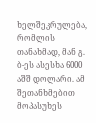ხელშეკრულება, რომლის თანახმად, მან გ. ბ-ეს ასესხა 6000 აშშ დოლარი. ამ შეთანხმებით მოპასუხეს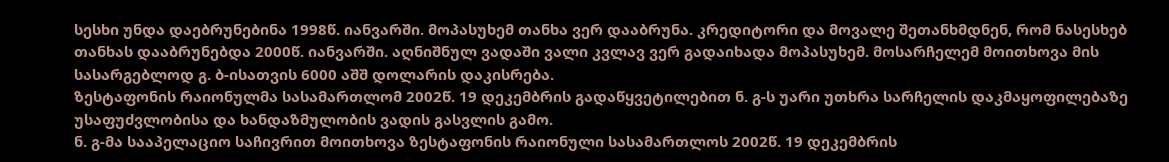სესხი უნდა დაებრუნებინა 1998წ. იანვარში. მოპასუხემ თანხა ვერ დააბრუნა. კრედიტორი და მოვალე შეთანხმდნენ, რომ ნასესხებ თანხას დააბრუნებდა 2000წ. იანვარში. აღნიშნულ ვადაში ვალი კვლავ ვერ გადაიხადა მოპასუხემ. მოსარჩელემ მოითხოვა მის სასარგებლოდ გ. ბ-ისათვის 6000 აშშ დოლარის დაკისრება.
ზესტაფონის რაიონულმა სასამართლომ 2002წ. 19 დეკემბრის გადაწყვეტილებით ნ. გ-ს უარი უთხრა სარჩელის დაკმაყოფილებაზე უსაფუძვლობისა და ხანდაზმულობის ვადის გასვლის გამო.
ნ. გ-მა სააპელაციო საჩივრით მოითხოვა ზესტაფონის რაიონული სასამართლოს 2002წ. 19 დეკემბრის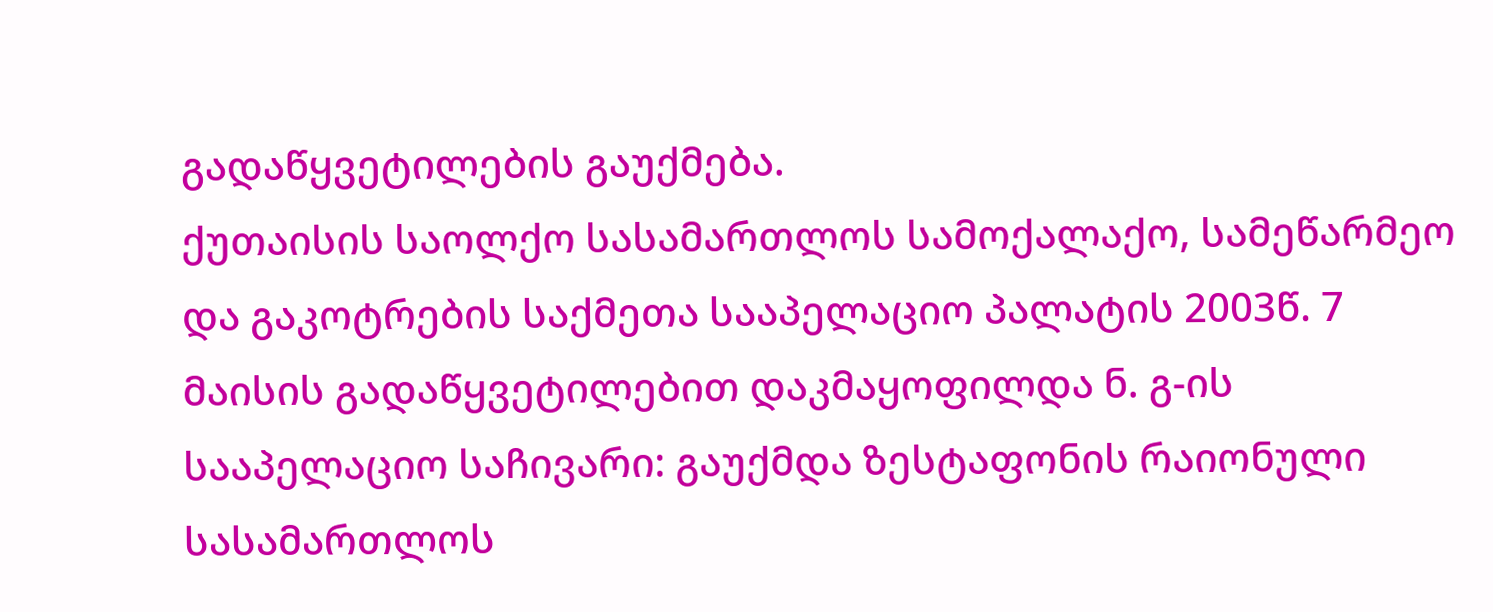გადაწყვეტილების გაუქმება.
ქუთაისის საოლქო სასამართლოს სამოქალაქო, სამეწარმეო და გაკოტრების საქმეთა სააპელაციო პალატის 2003წ. 7 მაისის გადაწყვეტილებით დაკმაყოფილდა ნ. გ-ის სააპელაციო საჩივარი: გაუქმდა ზესტაფონის რაიონული სასამართლოს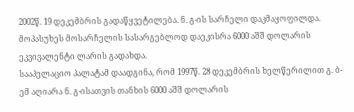2002წ. 19 დეკემბრის გადაწყვეტილება. ნ. გ-ის სარჩელი დაკმაყოფილდა. მოპასუხეს მოსარჩელის სასარგებლოდ დაეკისრა 6000 აშშ დოლარის ეკვივალენტი ლარის გადახდა.
სააპელაციო პალატამ დაადგინა, რომ 1997წ. 28 დეკემბრის ხელწერილით გ. ბ-ემ აღიარა ნ. გ-ისათვის თანხის 6000 აშშ დოლარის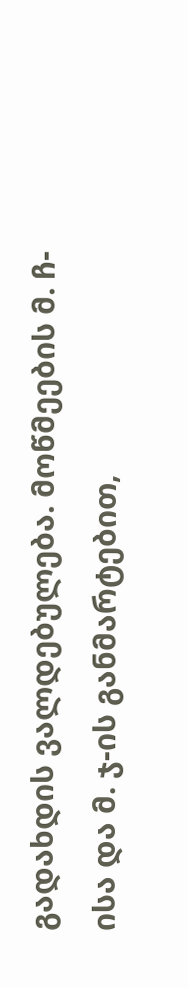გადახდის ვალდებულება. მოწმეების მ. ჩ-ისა და მ. ჯ-ის განმარტებით,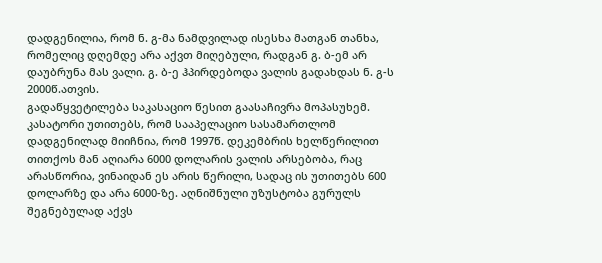დადგენილია, რომ ნ. გ-მა ნამდვილად ისესხა მათგან თანხა, რომელიც დღემდე არა აქვთ მიღებული, რადგან გ. ბ-ემ არ დაუბრუნა მას ვალი. გ. ბ-ე ჰპირდებოდა ვალის გადახდას ნ. გ-ს 2000წ.ათვის.
გადაწყვეტილება საკასაციო წესით გაასაჩივრა მოპასუხემ. კასატორი უთითებს, რომ სააპელაციო სასამართლომ დადგენილად მიიჩნია, რომ 1997წ. დეკემბრის ხელწერილით თითქოს მან აღიარა 6000 დოლარის ვალის არსებობა, რაც არასწორია, ვინაიდან ეს არის წერილი, სადაც ის უთითებს 600 დოლარზე და არა 6000-ზე. აღნიშნული უზუსტობა გურულს შეგნებულად აქვს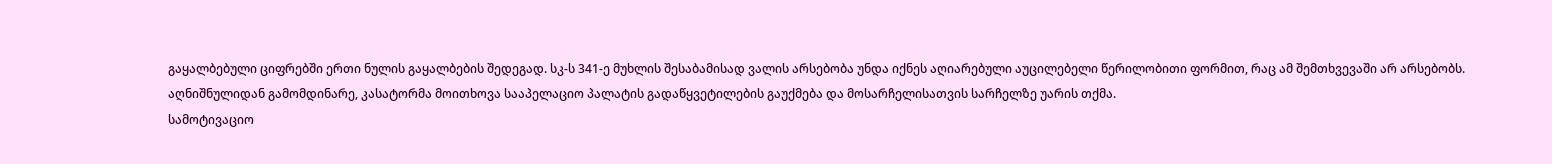გაყალბებული ციფრებში ერთი ნულის გაყალბების შედეგად. სკ-ს 341-ე მუხლის შესაბამისად ვალის არსებობა უნდა იქნეს აღიარებული აუცილებელი წერილობითი ფორმით, რაც ამ შემთხვევაში არ არსებობს.
აღნიშნულიდან გამომდინარე, კასატორმა მოითხოვა სააპელაციო პალატის გადაწყვეტილების გაუქმება და მოსარჩელისათვის სარჩელზე უარის თქმა.
სამოტივაციო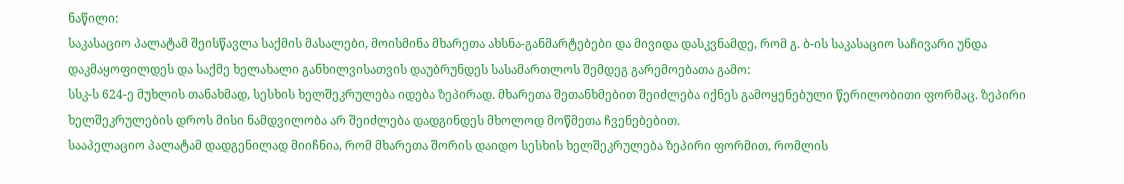ნაწილი:
საკასაციო პალატამ შეისწავლა საქმის მასალები, მოისმინა მხარეთა ახსნა-განმარტებები და მივიდა დასკვნამდე, რომ გ. ბ-ის საკასაციო საჩივარი უნდა დაკმაყოფილდეს და საქმე ხელახალი განხილვისათვის დაუბრუნდეს სასამართლოს შემდეგ გარემოებათა გამო:
სსკ-ს 624-ე მუხლის თანახმად, სესხის ხელშეკრულება იდება ზეპირად. მხარეთა შეთანხმებით შეიძლება იქნეს გამოყენებული წერილობითი ფორმაც. ზეპირი ხელშეკრულების დროს მისი ნამდვილობა არ შეიძლება დადგინდეს მხოლოდ მოწმეთა ჩვენებებით.
სააპელაციო პალატამ დადგენილად მიიჩნია, რომ მხარეთა შორის დაიდო სესხის ხელშეკრულება ზეპირი ფორმით, რომლის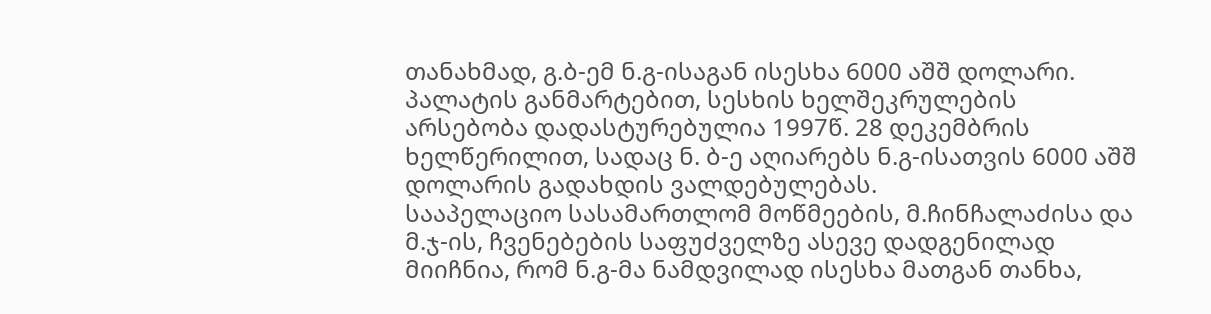თანახმად, გ.ბ-ემ ნ.გ-ისაგან ისესხა 6000 აშშ დოლარი. პალატის განმარტებით, სესხის ხელშეკრულების არსებობა დადასტურებულია 1997წ. 28 დეკემბრის ხელწერილით, სადაც ნ. ბ-ე აღიარებს ნ.გ-ისათვის 6000 აშშ დოლარის გადახდის ვალდებულებას.
სააპელაციო სასამართლომ მოწმეების, მ.ჩინჩალაძისა და მ.ჯ-ის, ჩვენებების საფუძველზე ასევე დადგენილად მიიჩნია, რომ ნ.გ-მა ნამდვილად ისესხა მათგან თანხა,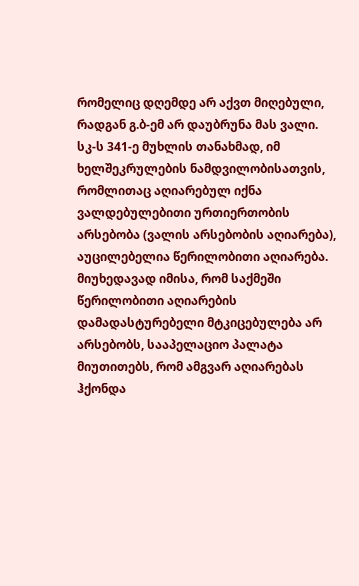რომელიც დღემდე არ აქვთ მიღებული, რადგან გ.ბ-ემ არ დაუბრუნა მას ვალი.
სკ-ს 341-ე მუხლის თანახმად, იმ ხელშეკრულების ნამდვილობისათვის, რომლითაც აღიარებულ იქნა ვალდებულებითი ურთიერთობის არსებობა (ვალის არსებობის აღიარება), აუცილებელია წერილობითი აღიარება.
მიუხედავად იმისა, რომ საქმეში წერილობითი აღიარების დამადასტურებელი მტკიცებულება არ არსებობს, სააპელაციო პალატა მიუთითებს, რომ ამგვარ აღიარებას ჰქონდა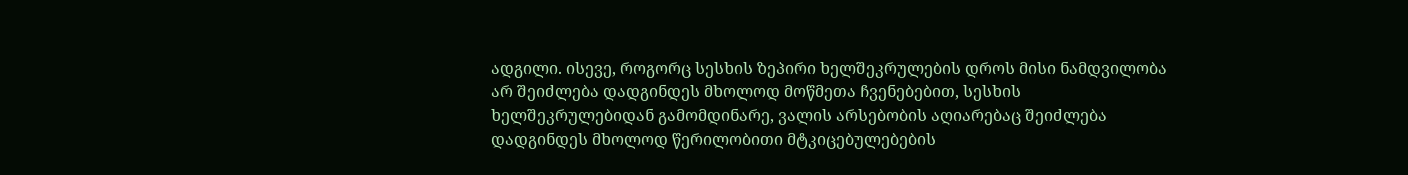ადგილი. ისევე, როგორც სესხის ზეპირი ხელშეკრულების დროს მისი ნამდვილობა არ შეიძლება დადგინდეს მხოლოდ მოწმეთა ჩვენებებით, სესხის ხელშეკრულებიდან გამომდინარე, ვალის არსებობის აღიარებაც შეიძლება დადგინდეს მხოლოდ წერილობითი მტკიცებულებების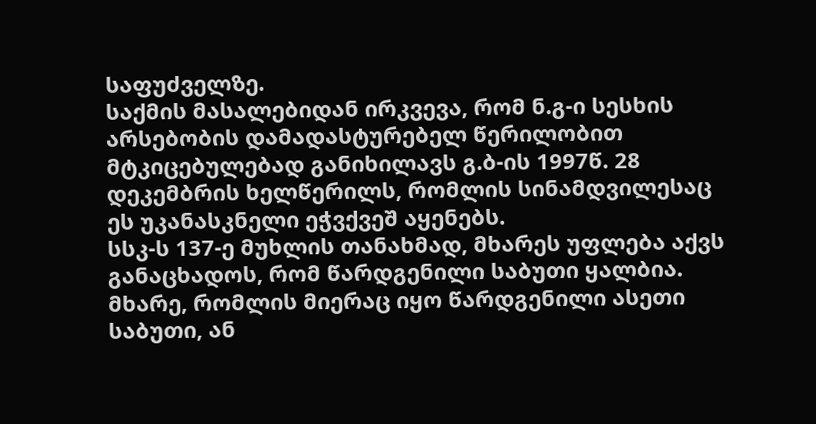საფუძველზე.
საქმის მასალებიდან ირკვევა, რომ ნ.გ-ი სესხის არსებობის დამადასტურებელ წერილობით მტკიცებულებად განიხილავს გ.ბ-ის 1997წ. 28 დეკემბრის ხელწერილს, რომლის სინამდვილესაც ეს უკანასკნელი ეჭვქვეშ აყენებს.
სსკ-ს 137-ე მუხლის თანახმად, მხარეს უფლება აქვს განაცხადოს, რომ წარდგენილი საბუთი ყალბია. მხარე, რომლის მიერაც იყო წარდგენილი ასეთი საბუთი, ან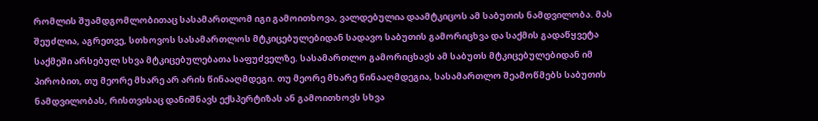რომლის შუამდგომლობითაც სასამართლომ იგი გამოითხოვა, ვალდებულია დაამტკიცოს ამ საბუთის ნამდვილობა. მას შეუძლია, აგრეთვე, სთხოვოს სასამართლოს მტკიცებულებიდან სადავო საბუთის გამორიცხვა და საქმის გადაწყვეტა საქმეში არსებულ სხვა მტკიცებულებათა საფუძველზე. სასამართლო გამორიცხავს ამ საბუთს მტკიცებულებიდან იმ პირობით, თუ მეორე მხარე არ არის წინააღმდეგი. თუ მეორე მხარე წინააღმდეგია, სასამართლო შეამოწმებს საბუთის ნამდვილობას, რისთვისაც დანიშნავს ექსპერტიზას ან გამოითხოვს სხვა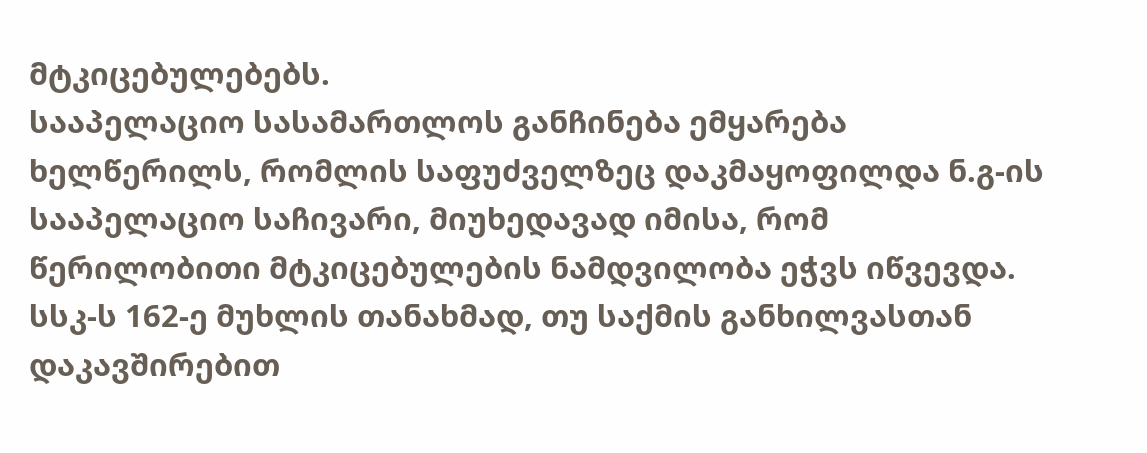მტკიცებულებებს.
სააპელაციო სასამართლოს განჩინება ემყარება ხელწერილს, რომლის საფუძველზეც დაკმაყოფილდა ნ.გ-ის სააპელაციო საჩივარი, მიუხედავად იმისა, რომ წერილობითი მტკიცებულების ნამდვილობა ეჭვს იწვევდა. სსკ-ს 162-ე მუხლის თანახმად, თუ საქმის განხილვასთან დაკავშირებით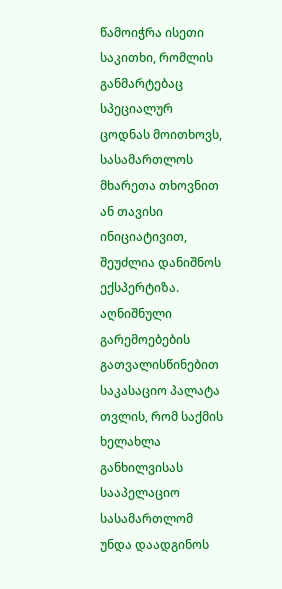წამოიჭრა ისეთი საკითხი, რომლის განმარტებაც სპეციალურ ცოდნას მოითხოვს, სასამართლოს მხარეთა თხოვნით ან თავისი ინიციატივით, შეუძლია დანიშნოს ექსპერტიზა.
აღნიშნული გარემოებების გათვალისწინებით საკასაციო პალატა თვლის, რომ საქმის ხელახლა განხილვისას სააპელაციო სასამართლომ უნდა დაადგინოს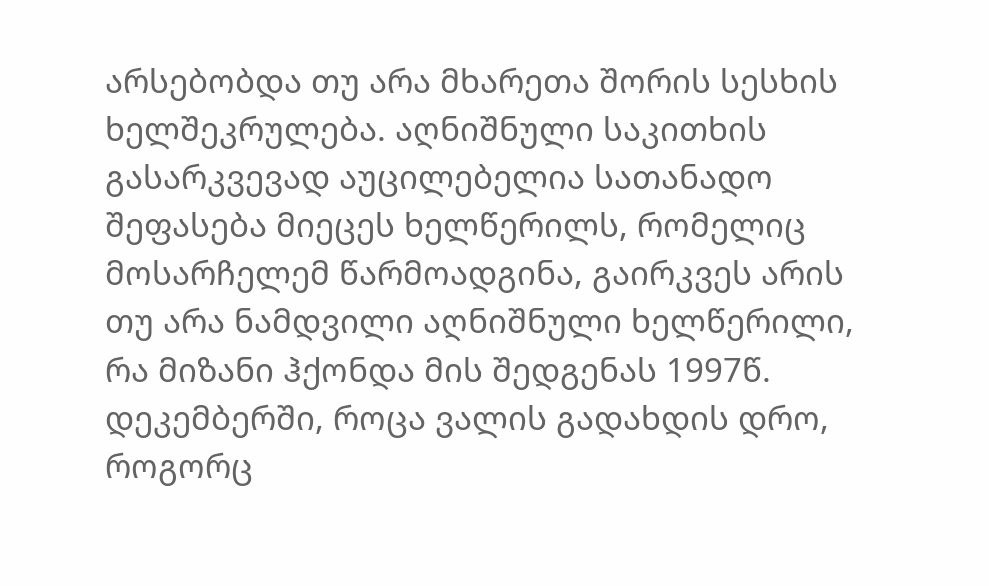არსებობდა თუ არა მხარეთა შორის სესხის ხელშეკრულება. აღნიშნული საკითხის გასარკვევად აუცილებელია სათანადო შეფასება მიეცეს ხელწერილს, რომელიც მოსარჩელემ წარმოადგინა, გაირკვეს არის თუ არა ნამდვილი აღნიშნული ხელწერილი, რა მიზანი ჰქონდა მის შედგენას 1997წ. დეკემბერში, როცა ვალის გადახდის დრო, როგორც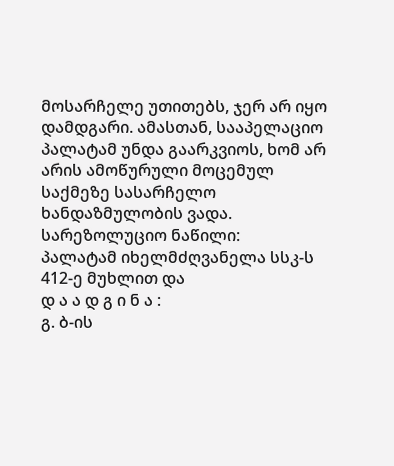მოსარჩელე უთითებს, ჯერ არ იყო დამდგარი. ამასთან, სააპელაციო პალატამ უნდა გაარკვიოს, ხომ არ არის ამოწურული მოცემულ საქმეზე სასარჩელო ხანდაზმულობის ვადა.
სარეზოლუციო ნაწილი:
პალატამ იხელმძღვანელა სსკ-ს 412-ე მუხლით და
დ ა ა დ გ ი ნ ა :
გ. ბ-ის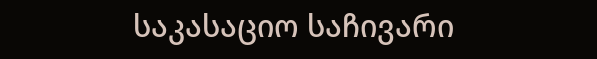საკასაციო საჩივარი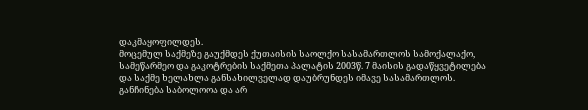დაკმაყოფილდეს.
მოცემულ საქმეზე გაუქმდეს ქუთაისის საოლქო სასამართლოს სამოქალაქო, სამეწარმეო და გაკოტრების საქმეთა პალატის 2003წ. 7 მაისის გადაწყვეტილება და საქმე ხელახლა განსახილველად დაუბრუნდეს იმავე სასამართლოს.
განჩინება საბოლოოა და არ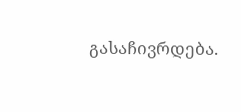გასაჩივრდება.